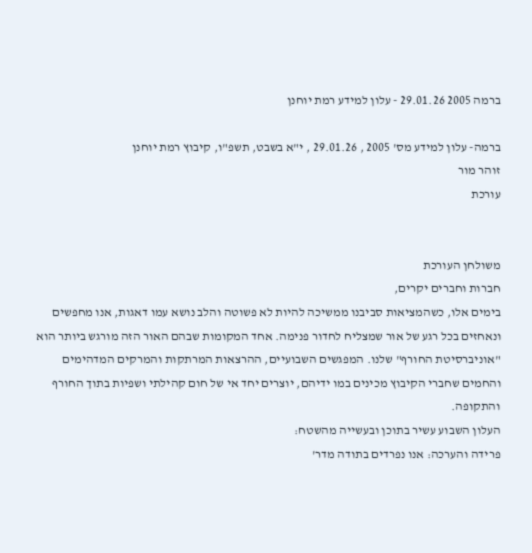ברמה 2005 29.01.26 - עלון למידע רמת יוחנן

ברמה- עלון למידע מס' 2005 , 29.01.26 , י"א בשבט, תשפ"ו, קיבוץ רמת יוחנן
זוהר מור
עורכת


משולחן העורכת
חברות וחברים יקרים,
בימים אלו, כשהמציאות סביבנו ממשיכה להיות לא פשוטה והלב נושא עמו דאגות, אנו מחפשים ונאחזים בכל רגע של אור שמצליח לחדור פנימה. אחד המקומות שבהם האור הזה מורגש ביותר הוא "אוניברסיטת החורף" שלנו. המפגשים השבועיים, ההרצאות המרתקות והמרקים המדהימים והחמים שחברי הקיבוץ מכינים במו ידיהם, יוצרים יחד אי של חום קהילתי ושפיות בתוך החורף והתקופה.
העלון השבוע עשיר בתוכן ובעשייה מהשטח:
פרידה והערכה: אנו נפרדים בתודה מדר'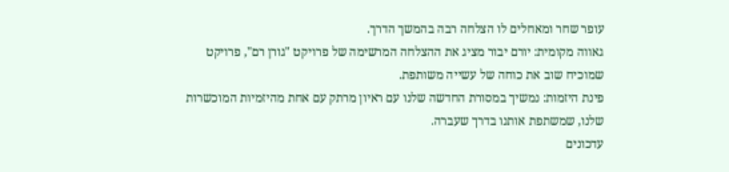עופר שחר ומאחלים לו הצלחה רבה בהמשך הדרך.
גאווה מקומית: יורם יבור מציג את ההצלחה המרשימה של פרויקט "גורן רם", פרויקט שמוכיח שוב את כוחה של עשייה משותפת.
פינת היזמות: נמשיך במסורת החדשה שלנו עם ראיון מרתק עם אחת מהיזמיות המוכשרות שלנו, שמשתפת אותנו בדרך שעברה.
עדכונים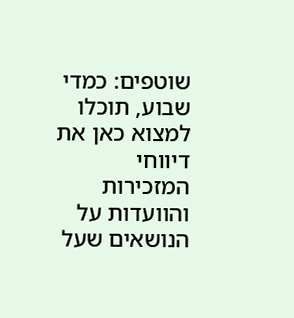שוטפים: כמדי שבוע, תוכלו למצוא כאן את דיווחי המזכירות והוועדות על הנושאים שעל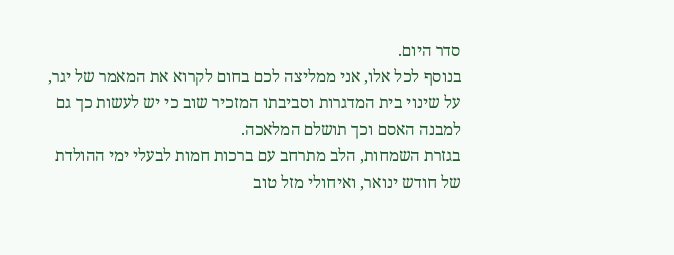סדר היום.
בנוסף לכל אלו, אני ממליצה לכם בחום לקרוא את המאמר של יגר, על שינוי בית המדגרות וסביבתו המזכיר שוב כי יש לעשות כך גם למבנה האסם וכך תושלם המלאכה.
בגזרת השמחות, הלב מתרחב עם ברכות חמות לבעלי ימי ההולדת של חודש ינואר, ואיחולי מזל טוב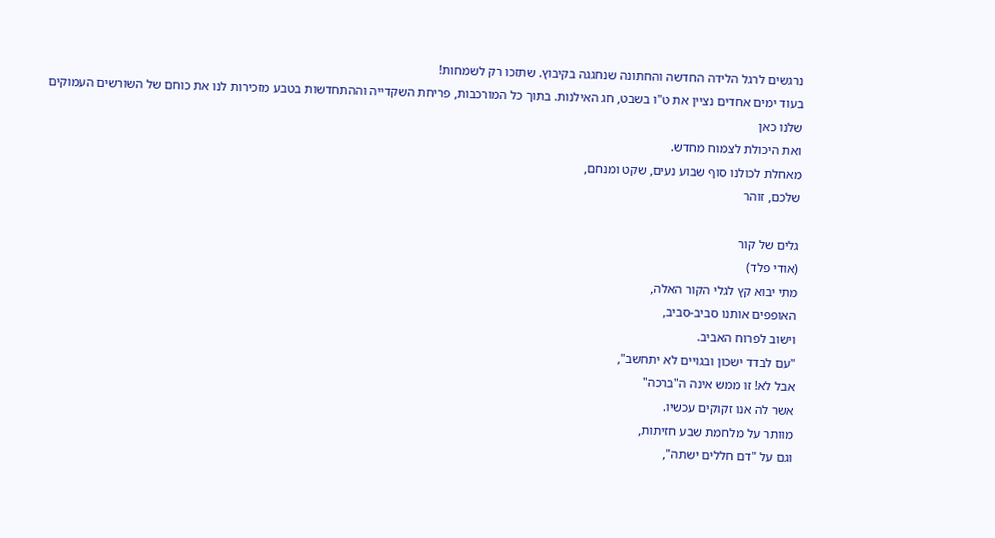נרגשים לרגל הלידה החדשה והחתונה שנחגגה בקיבוץ. שתזכו רק לשמחות!
בעוד ימים אחדים נציין את ט"ו בשבט, חג האילנות. בתוך כל המורכבות, פריחת השקדייה וההתחדשות בטבע מזכירות לנו את כוחם של השורשים העמוקים שלנו כאן
ואת היכולת לצמוח מחדש.
מאחלת לכולנו סוף שבוע נעים, שקט ומנחם,
שלכם, זוהר

גלים של קור
(אודי פלד)
מתי יבוא קץ לגלי הקור האלה,
האופפים אותנו סביב-סביב,
וישוב לפרוח האביב.
"עם לבדד ישכון ובגויים לא יתחשב",
אבל לא! זו ממש אינה ה"ברכה"
אשר לה אנו זקוקים עכשיו.
מוותר על מלחמת שבע חזיתות,
וגם על "דם חללים ישתה",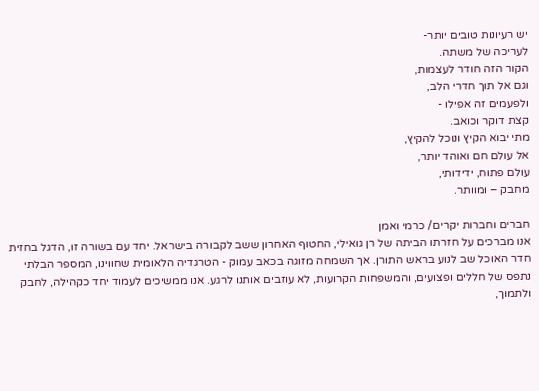יש רעיונות טובים יותר-
לעריכה של משתה.
הקור הזה חודר לעצמות,
וגם אל תוך חדרי הלב,
ולפעמים זה אפילו -
קצת דוקר וכואב.
מתי יבוא הקיץ ונוכל להקיץ,
אל עולם חם ואוהד יותר,
עולם פתוח, ידידותי,
מחבק – ומוותר.

חברים וחברות יקרים/ כרמי ואמן
אנו מברכים על חזרתו הביתה של רן גואילי, החטוף האחרון ששב לקבורה בישראל. יחד עם בשורה זו, הדגל בחזית חדר האוכל שב לנוע בראש התורן. אך השמחה מזוגה בכאב עמוק - הטרגדיה הלאומית שחווינו, המספר הבלתי נתפס של חללים ופצועים, והמשפחות הקרועות, לא עוזבים אותנו לרגע. אנו ממשיכים לעמוד יחד כקהילה, לחבק ולתמוך,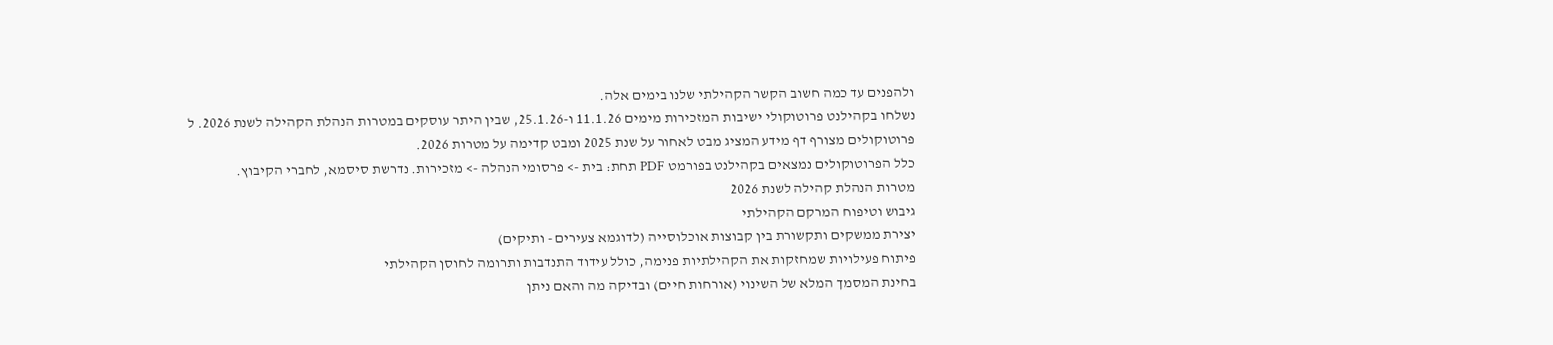ולהפנים עד כמה חשוב הקשר הקהילתי שלנו בימים אלה.
נשלחו בקהילנט פרוטוקולי ישיבות המזכירות מימים 11.1.26 ו-25.1.26, שבין היתר עוסקים במטרות הנהלת הקהילה לשנת 2026. ל פרוטוקולים מצורף דף מידע המציג מבט לאחור על שנת 2025 ומבט קדימה על מטרות 2026.
כלל הפרוטוקולים נמצאים בקהילנט בפורמט PDF תחת: בית -> פרסומי הנהלה -> מזכירות. נדרשת סיסמא, לחברי הקיבוץ.
מטרות הנהלת קהילה לשנת 2026
גיבוש וטיפוח המרקם הקהילתי
יצירת ממשקים ותקשורת בין קבוצות אוכלוסייה (לדוגמא צעירים - ותיקים)
פיתוח פעילויות שמחזקות את הקהילתיות פנימה, כולל עידוד התנדבות ותרומה לחוסן הקהילתי
בחינת המסמך המלא של השינוי (אורחות חיים) ובדיקה מה והאם ניתן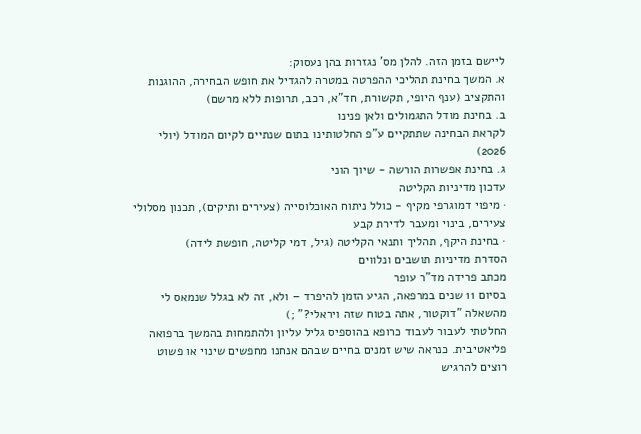ליישם בזמן הזה. להלן מס' נגזרות בהן נעסוק:
א. המשך בחינת תהליכי ההפרטה במטרה להגדיל את חופש הבחירה, ההוגנות והתקציב (ענף היופי, תקשורת, חד"א, רכב, תרופות ללא מרשם)
ב. בחינת מודל התגמולים ולאן פנינו
לקראת הבחינה שתתקיים ע"פ החלטותינו בתום שנתיים לקיום המודל (יולי 2026)
ג. בחינת אפשרות הורשה - שיוך הוני
עדכון מדיניות הקליטה
· מיפוי דמוגרפי מקיף - כולל ניתוח האוכלוסייה (צעירים ותיקים), תכנון מסלולי צעירים, בינוי ומעבר לדירת קבע
· בחינת היקף, תהליך ותנאי הקליטה (גיל, דמי קליטה, חופשת לידה)
הסדרת מדיניות תושבים ונלווים
מכתב פרידה מד"ר עופר
בסיום 11 שנים במרפאה, הגיע הזמן להיפרד – ולא, זה לא בגלל שנמאס לי מהשאלה "דוקטור, אתה בטוח שזה ויראלי?" ;)
החלטתי לעבור לעבוד כרופא בהוספיס גליל עליון ולהתמחות בהמשך ברפואה פליאטיבית. כנראה שיש זמנים בחיים שבהם אנחנו מחפשים שינוי או פשוט רוצים להרגיש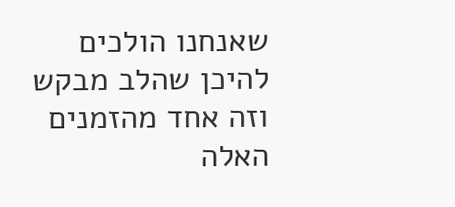שאנחנו הולכים להיכן שהלב מבקש וזה אחד מהזמנים האלה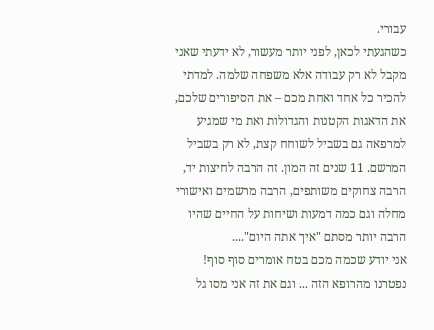עבורי.
כשהגעתי לכאן, לפני יותר מעשור, לא ידעתי שאני מקבל לא רק עבודה אלא משפחה שלמה. למדתי להכיר כל אחד ואחת מכם – את הסיפורים שלכם, את הדאגות הקטנות והגדולות ואת מי שמגיע למרפאה גם בשביל לשוחח קצת, לא רק בשביל המרשם. 11 שנים זה המון. זה הרבה לחיצות יד, הרבה צחוקים משותפים, הרבה מרשמים ואישורי מחלה וגם כמה דמעות ושיחות על החיים שהיו הרבה יותר מסתם "איך אתה היום"....
אני יודע שכמה מכם בטח אומרים סוף סוף! נפטרנו מהרופא הזה ... וגם את זה אני מסו גל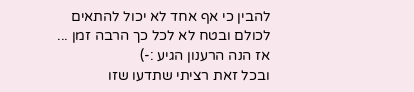להבין כי אף אחד לא יכול להתאים לכולם ובטח לא לכל כך הרבה זמן ... אז הנה הרענון הגיע :-)
ובכל זאת רציתי שתדעו שזו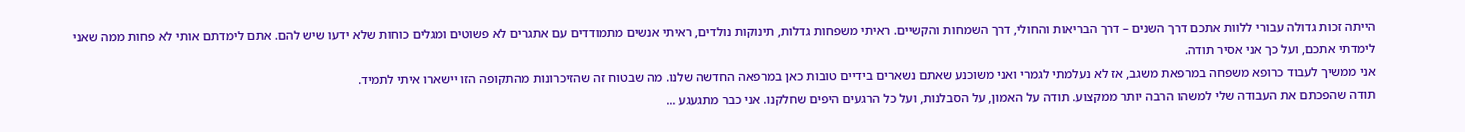הייתה זכות גדולה עבורי ללוות אתכם דרך השנים – דרך הבריאות והחולי, דרך השמחות והקשיים. ראיתי משפחות גדלות, תינוקות נולדים, ראיתי אנשים מתמודדים עם אתגרים לא פשוטים ומגלים כוחות שלא ידעו שיש להם. אתם לימדתם אותי לא פחות ממה שאני לימדתי אתכם, ועל כך אני אסיר תודה.
אני ממשיך לעבוד כרופא משפחה במרפאת משגב, אז לא נעלמתי לגמרי ואני משוכנע שאתם נשארים בידיים טובות כאן במרפאה החדשה שלנו. מה שבטוח זה שהזיכרונות מהתקופה הזו יישארו איתי לתמיד.
תודה שהפכתם את העבודה שלי למשהו הרבה יותר ממקצוע. תודה על האמון, על הסבלנות, ועל כל הרגעים היפים שחלקנו. אני כבר מתגעגע ...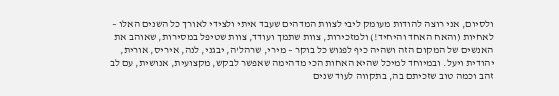ולסיום, אני רוצה להודות מעומק ליבי לצוות המדהים שעבד איתי ולצידי לאורך כל השנים האלו – לאחיות (והאח האחד והיחיד!) ולמזכירות, צוות שתמך ועודד, צוות שטיפל במסירות, שאוהב את האנשים של המקום הזה ושהיה כיף לפגוש כל בוקר – מירי, שרהל'ה, יבגני, לנה, איריס, אורית, יהודית ויעל. ובמיוחד למיכל שהיא האחות הכי מדהימה שאפשר לבקש, מקצועית, אנושית, עם לב זהב וכמה טוב שזכיתם בה, בתקווה לעוד שנים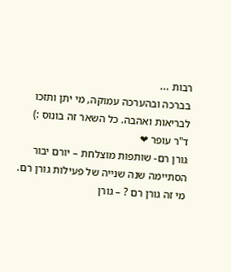רבות ...
בברכה ובהערכה עמוקה, מי יתן ותזכו לבריאות ואהבה. כל השאר זה בונוס :)
ד"ר עופר ❤
גורן רם- שותפות מוצלחת – יורם יבור
הסתיימה שנה שנייה של פעילות גורן רם.
מי זה גורן רם ? – גורן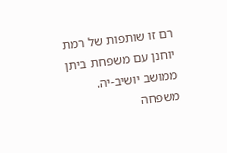רם זו שותפות של רמת יוחנן עם משפחת ביתן ממושב יושיב-יה. משפחה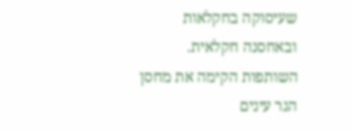שעיסוקה בחקלאות ובאחסנה חקלאית.
השותפות הקימה את מחסן הגר עינים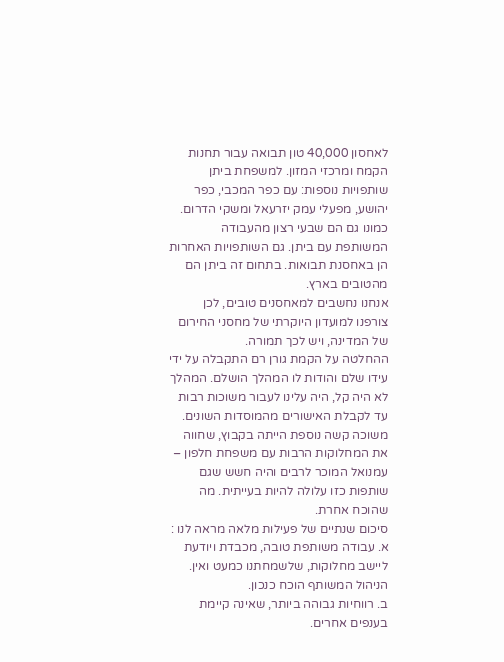לאחסון 40,000 טון תבואה עבור תחנות הקמח ומרכזי המזון. למשפחת ביתן שותפויות נוספות: עם כפר המכבי, כפר יהושע, מפעלי עמק יזרעאל ומשקי הדרום. כמונו גם הם שבעי רצון מהעבודה המשותפת עם ביתן. גם השותפויות האחרות הן באחסנת תבואות. בתחום זה ביתן הם מהטובים בארץ.
אנחנו נחשבים למאחסנים טובים, לכן צורפנו למועדון היוקרתי של מחסני החירום של המדינה, ויש לכך תמורה.
ההחלטה על הקמת גורן רם התקבלה על ידי עידו שלם והודות לו המהלך הושלם. המהלך לא היה קל, היה עלינו לעבור משוכות רבות עד לקבלת האישורים מהמוסדות השונים.
משוכה קשה נוספת הייתה בקבוץ, שחווה את המחלוקות הרבות עם משפחת חלפון – עמנואל המוכר לרבים והיה חשש שגם שותפות כזו עלולה להיות בעייתית. מה שהוכח אחרת.
סיכום שנתיים של פעילות מלאה מראה לנו :
א. עבודה משותפת טובה, מכבדת ויודעת ליישב מחלוקות, שלשמחתנו כמעט ואין. הניהול המשותף הוכח כנכון.
ב. רווחיות גבוהה ביותר, שאינה קיימת בענפים אחרים.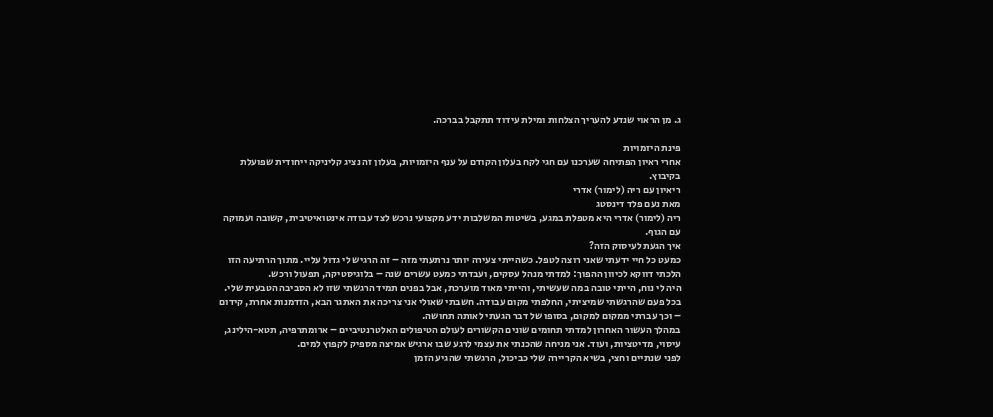ג. מן הראוי שנדע להעריך הצלחות ומילת עידוד תתקבל בברכה.

פינת היזמויות
אחרי ראיון הפתיחה שערכנו עם חגי לקח בעלון הקודם על ענף היזמויות, בעלון זה נציג קליניקה ייחודית שפועלת בקיבוץ.
ריאיון עם ריה (לימור) אדרי
מאת נעם פלד דינסטג
ריה (לימור) אדרי היא מטפלת במגע, בשיטות המשלבות ידע מקצועי נרכש לצד עבודה אינטואיטיבית, קשובה ועמוקה עם הגוף.
איך הגעת לעיסוק הזה?
כמעט כל חיי ידעתי שאני רוצה לטפל. כשהייתי צעירה יותר נרתעתי מזה – זה הרגיש לי גדול עליי. מתוך הרתיעה הזו הלכתי דווקא לכיוון ההפוך: למדתי מנהל עסקים, ועבדתי כמעט עשרים שנה – בלוגיסטיקה, תפעול ורכש.
היה לי נוח, הייתי טובה במה שעשיתי, והייתי מאוד מוערכת, אבל בפנים תמיד הרגשתי שזו לא הסביבה הטבעית שלי. בכל פעם שהרגשתי שמיציתי, החלפתי מקום עבודה. חשבתי שאולי אני צריכה את האתגר הבא, הזדמנות אחרת, קידום – וכך עברתי ממקום למקום, בסופו של דבר הגעתי לאותה תחושה.
במהלך העשור האחרון למדתי תחומים שונים הקשורים לעולם הטיפולים האלטרנטיביים – ארומתרפיה, תטא-הילינג, עיסוי, מדיטציות, ועוד. אני מניחה שהכנתי את עצמי לרגע שבו ארגיש אמיצה מספיק לקפוץ למים.
לפני שנתיים וחצי, בשיא הקריירה שלי כביכול, הרגשתי שהגיע הזמן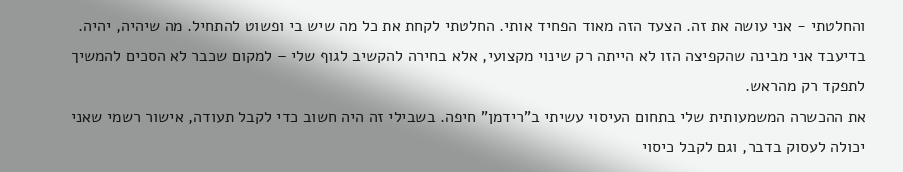והחלטתי - אני עושה את זה. הצעד הזה מאוד הפחיד אותי. החלטתי לקחת את כל מה שיש בי ופשוט להתחיל. מה שיהיה, יהיה. בדיעבד אני מבינה שהקפיצה הזו לא הייתה רק שינוי מקצועי, אלא בחירה להקשיב לגוף שלי – למקום שכבר לא הסכים להמשיך לתפקד רק מהראש.
את ההכשרה המשמעותית שלי בתחום העיסוי עשיתי ב"רידמן" חיפה. בשבילי זה היה חשוב כדי לקבל תעודה, אישור רשמי שאני יכולה לעסוק בדבר, וגם לקבל כיסוי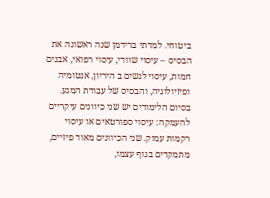ביטוחי. למדתי ברידמן שנה ראשונה את הבסיס – עיסוי שוודי, עיסוי רפואי, אבנים חמות, עיסוי לנשים ב היריון, אנטומיה ופיזיולוגיה, והבסיס של עבודת המגע.
בסיום הלימודים יש שני כיוונים עיקריים להעמקה: עיסוי ספורטאים או עיסוי רקמות עמוק. שני הכיוונים מאוד פיזיים, מתמקדים בגוף עצמו,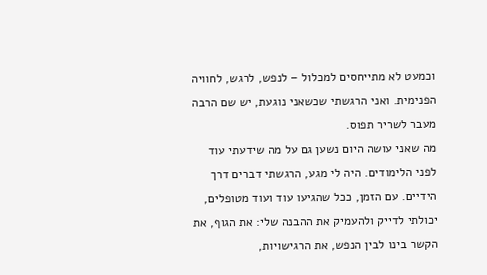וכמעט לא מתייחסים למכלול – לנפש, לרגש, לחוויה הפנימית. ואני הרגשתי שכשאני נוגעת, יש שם הרבה מעבר לשריר תפוס.
מה שאני עושה היום נשען גם על מה שידעתי עוד לפני הלימודים. היה לי מגע, הרגשתי דברים דרך הידיים. עם הזמן, ככל שהגיעו עוד ועוד מטופלים, יכולתי לדייק ולהעמיק את ההבנה שלי: את הגוף, את הקשר בינו לבין הנפש, את הרגישויות,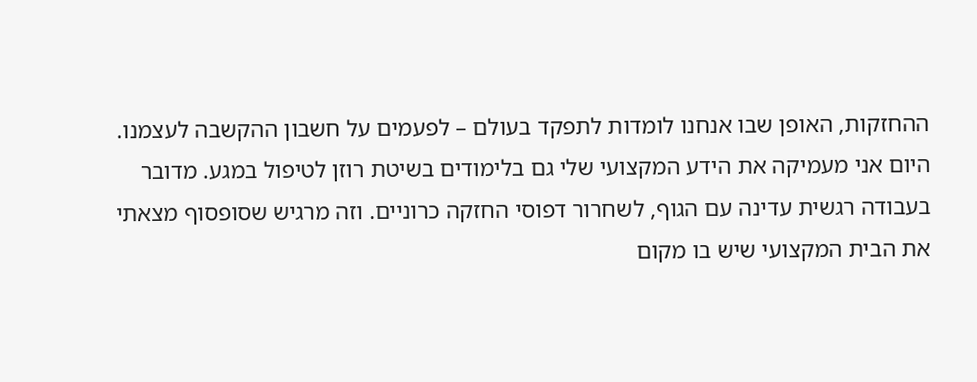ההחזקות, האופן שבו אנחנו לומדות לתפקד בעולם – לפעמים על חשבון ההקשבה לעצמנו.
היום אני מעמיקה את הידע המקצועי שלי גם בלימודים בשיטת רוזן לטיפול במגע. מדובר בעבודה רגשית עדינה עם הגוף, לשחרור דפוסי החזקה כרוניים. וזה מרגיש שסופסוף מצאתי את הבית המקצועי שיש בו מקום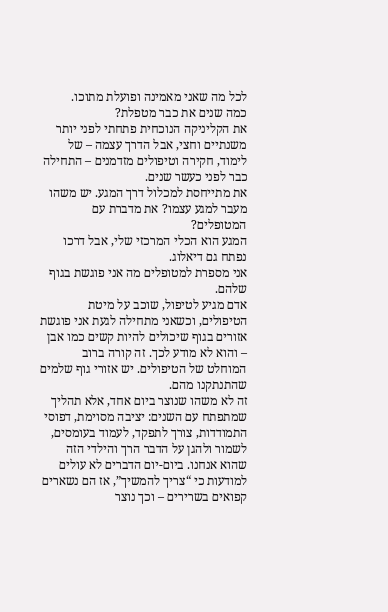לכל מה שאני מאמינה ופועלת מתוכו.
כמה שנים את כבר מטפלת?
את הקליניקה הנוכחית פתחתי לפני יותר משנתיים וחצי, אבל הדרך עצמה – של לימוד, חקירה וטיפולים מזדמנים – התחילה כבר לפני כעשר שנים.
את מתייחסת למכלול דרך המגע. יש משהו מעבר למגע עצמו? את מדברת עם המטופלים?
המגע הוא הכלי המרכזי שלי, אבל דרכו נפתח גם דיאלוג.
אני מספרת למטופלים מה אני פוגשת בגוף שלהם.
אדם מגיע לטיפול, שוכב על מיטת הטיפולים, וכשאני מתחילה לגעת אני פוגשת אזורים בגוף שיכולים להיות קשים כמו אבן – והוא לא מודע לכך. זה קורה ברוב המוחלט של הטיפולים. יש אזורי גוף שלמים שהתנתקנו מהם.
זה לא משהו שנוצר ביום אחד, אלא תהליך שמתפתח עם השנים: יציבה מסוימת, דפוסי התמודדות, צורך לתפקד, לעמוד בעומסים, לשמור ולהגן על הדבר הרך והילדי הזה שהוא אנחנו. ביום-יום הדברים לא עולים למודעות כי “צריך להמשיך”, אז הם נשארים קפואים בשרירים – וכך נוצר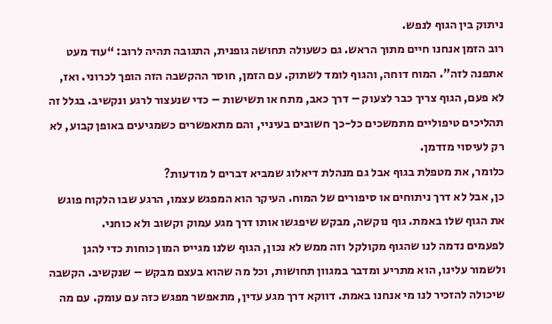ניתוק בין הגוף לנפש.
רוב הזמן אנחנו חיים מתוך הראש. גם כשעולה תחושה גופנית, התגובה תהיה לרוב: “עוד מעט אתפנה לזה”. המוח דוחה, והגוף לומד לשתוק. עם הזמן, חוסר ההקשבה הזה הופך לכרוני. ואז, לא פעם, הגוף צריך כבר לצעוק – דרך כאב, מתח או תשישות – כדי שנעצור לרגע ונקשיב. בגלל זה תהליכים טיפוליים מתמשכים כל-כך חשובים בעיניי, והם מתאפשרים כשמגיעים באופן קבוע, לא רק לעיסוי מזדמן.
כלומר, את מטפלת בגוף אבל גם מנהלת דיאלוג שמביא דברים ל מודעות?
כן, אבל לא דרך ניתוחים או סיפורים של המוח. העיקר הוא המפגש עצמו, הרגע שבו הלקוח פוגש את הגוף שלו באמת. גוף נוקשה, מבקש שיפגשו אותו דרך מגע עמוק וקשוב ולא כוחני.
לפעמים נדמה לנו שהגוף מקולקל וזה ממש לא נכון, הגוף שלנו מגייס המון כוחות כדי להגן ולשמור עלינו, הוא מתריע ומדבר במגוון תחושות, וכל מה שהוא בעצם מבקש – שנקשיב. הקשבה שיכולה להזכיר לנו מי אנחנו באמת. דווקא דרך מגע עדין, מתאפשר מפגש כזה עם עומק. עם מה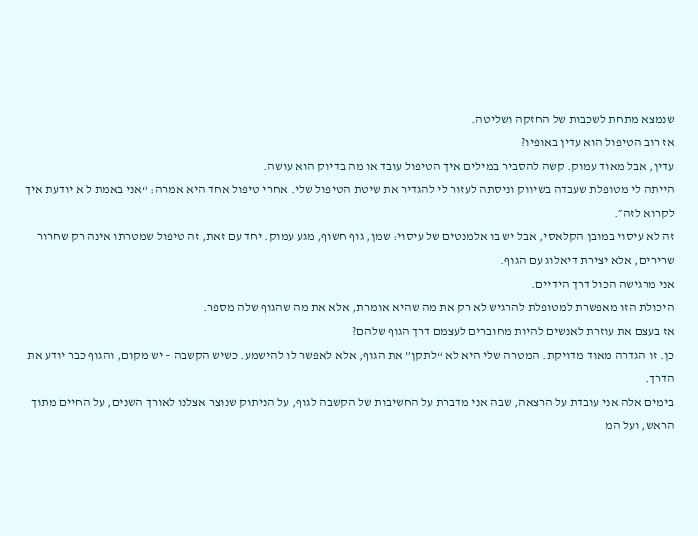שנמצא מתחת לשכבות של החזקה ושליטה.
אז רוב הטיפול הוא עדין באופיו?
עדין, אבל מאוד עמוק. קשה להסביר במילים איך הטיפול עובד או מה בדיוק הוא עושה.
הייתה לי מטופלת שעבדה בשיווק וניסתה לעזור לי להגדיר את שיטת הטיפול שלי. אחרי טיפול אחד היא אמרה: “אני באמת ל א יודעת איך לקרוא לזה״.
זה לא עיסוי במובן הקלאסי, אבל יש בו אלמנטים של עיסוי: שמן, גוף חשוף, מגע עמוק. יחד עם זאת, זה טיפול שמטרתו אינה רק שחרור שרירים, אלא יצירת דיאלוג עם הגוף.
אני מרגישה הכול דרך הידיים.
היכולת הזו מאפשרת למטופלת להרגיש לא רק את מה שהיא אומרת, אלא את מה שהגוף שלה מספר.
אז בעצם את עוזרת לאנשים להיות מחוברים לעצמם דרך הגוף שלהם?
כן. זו הגדרה מאוד מדויקת. המטרה שלי היא לא “לתקן” את הגוף, אלא לאפשר לו להישמע. כשיש הקשבה – יש מקום, והגוף כבר יודע את הדרך.
בימים אלה אני עובדת על הרצאה, שבה אני מדברת על החשיבות של הקשבה לגוף, על הניתוק שנוצר אצלנו לאורך השנים, על החיים מתוך הראש, ועל המ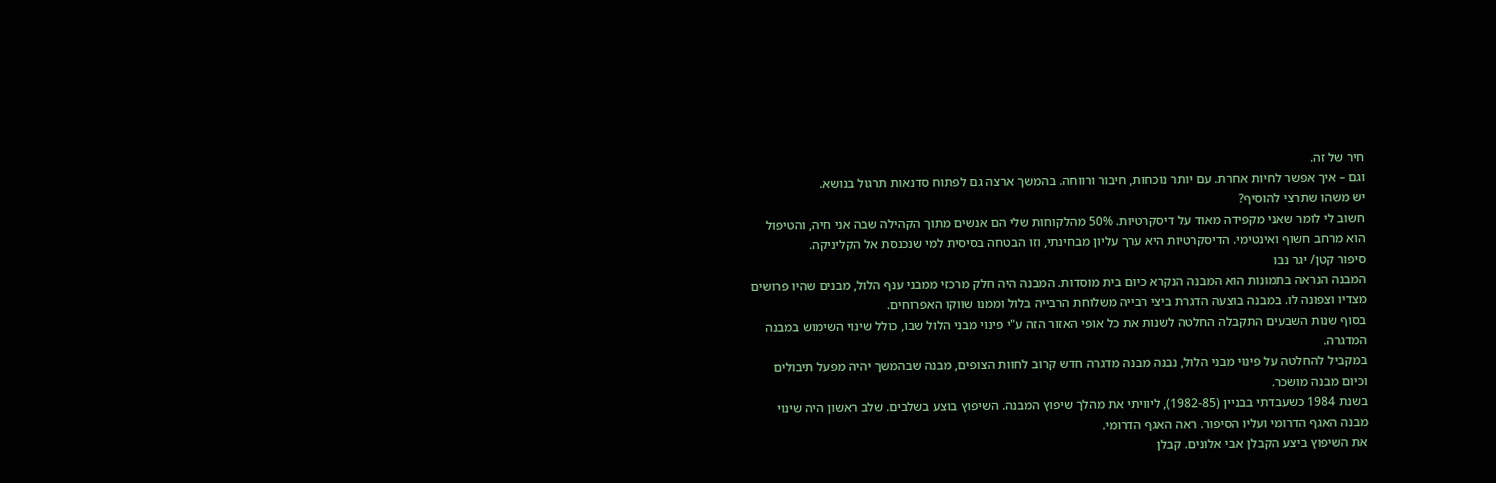חיר של זה.
וגם – איך אפשר לחיות אחרת. עם יותר נוכחות, חיבור ורווחה. בהמשך ארצה גם לפתוח סדנאות תרגול בנושא.
יש משהו שתרצי להוסיף?
חשוב לי לומר שאני מקפידה מאוד על דיסקרטיות. 50% מהלקוחות שלי הם אנשים מתוך הקהילה שבה אני חיה, והטיפול הוא מרחב חשוף ואינטימי. הדיסקרטיות היא ערך עליון מבחינתי, וזו הבטחה בסיסית למי שנכנסת אל הקליניקה.
סיפור קטן/ יגר נבו
המבנה הנראה בתמונות הוא המבנה הנקרא כיום בית מוסדות. המבנה היה חלק מרכזי ממבני ענף הלול, מבנים שהיו פרושים מצדיו וצפונה לו. במבנה בוצעה הדגרת ביצי רבייה משלוחת הרבייה בלול וממנו שווקו האפרוחים.
בסוף שנות השבעים התקבלה החלטה לשנות את כל אופי האזור הזה ע"י פינוי מבני הלול שבו, כולל שינוי השימוש במבנה המדגרה.
במקביל להחלטה על פינוי מבני הלול, נבנה מבנה מדגרה חדש קרוב לחוות הצופים, מבנה שבהמשך יהיה מפעל תיבולים וכיום מבנה מושכר.
בשנת 1984 כשעבדתי בבניין (1982-85), ליוויתי את מהלך שיפוץ המבנה. השיפוץ בוצע בשלבים. שלב ראשון היה שינוי מבנה האגף הדרומי ועליו הסיפור. ראה האגף הדרומי.
את השיפוץ ביצע הקבלן אבי אלונים. קבלן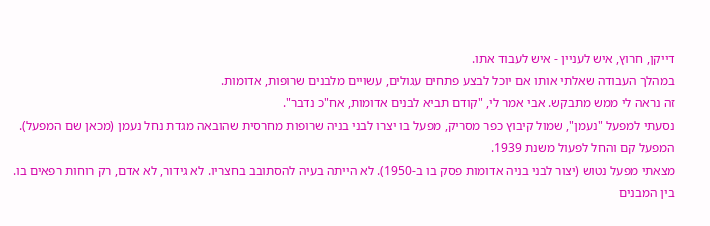דייקן, חרוץ, איש לעניין - איש לעבוד אתו.
במהלך העבודה שאלתי אותו אם יוכל לבצע פתחים עגולים, עשויים מלבנים שרופות, אדומות.
זה נראה לי ממש מתבקש. אבי אמר לי, "קודם תביא לבנים אדומות, אח"כ נדבר".
נסעתי למפעל "נעמן", שמול קיבוץ כפר מסריק, מפעל בו יצרו לבני בניה שרופות מחרסית שהובאה מגדת נחל נעמן (מכאן שם המפעל). המפעל קם והחל לפעול משנת 1939.
מצאתי מפעל נטוש (יצור לבני בניה אדומות פסק בו ב-1950). לא הייתה בעיה להסתובב בחצריו. לא גידור, לא אדם, רק רוחות רפאים בו. בין המבנים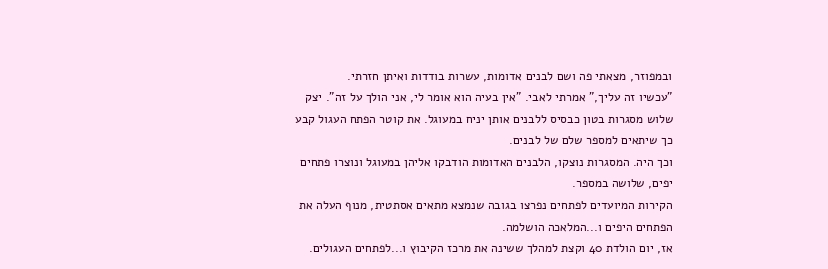ובמפוזר, מצאתי פה ושם לבנים אדומות, עשרות בודדות ואיתן חזרתי.
"עכשיו זה עליך," אמרתי לאבי. "אין בעיה הוא אומר לי, אני הולך על זה". יצק שלוש מסגרות בטון כבסיס ללבנים אותן יניח במעוגל. את קוטר הפתח העגול קבע כך שיתאים למספר שלם של לבנים.
וכך היה. המסגרות נוצקו, הלבנים האדומות הודבקו אליהן במעוגל ונוצרו פתחים יפים, שלושה במספר.
הקירות המיועדים לפתחים נפרצו בגובה שנמצא מתאים אסתטית, מנוף העלה את הפתחים היפים ו...המלאכה הושלמה.
אז, יום הולדת 40 וקצת למהלך ששינה את מרכז הקיבוץ ו...לפתחים העגולים.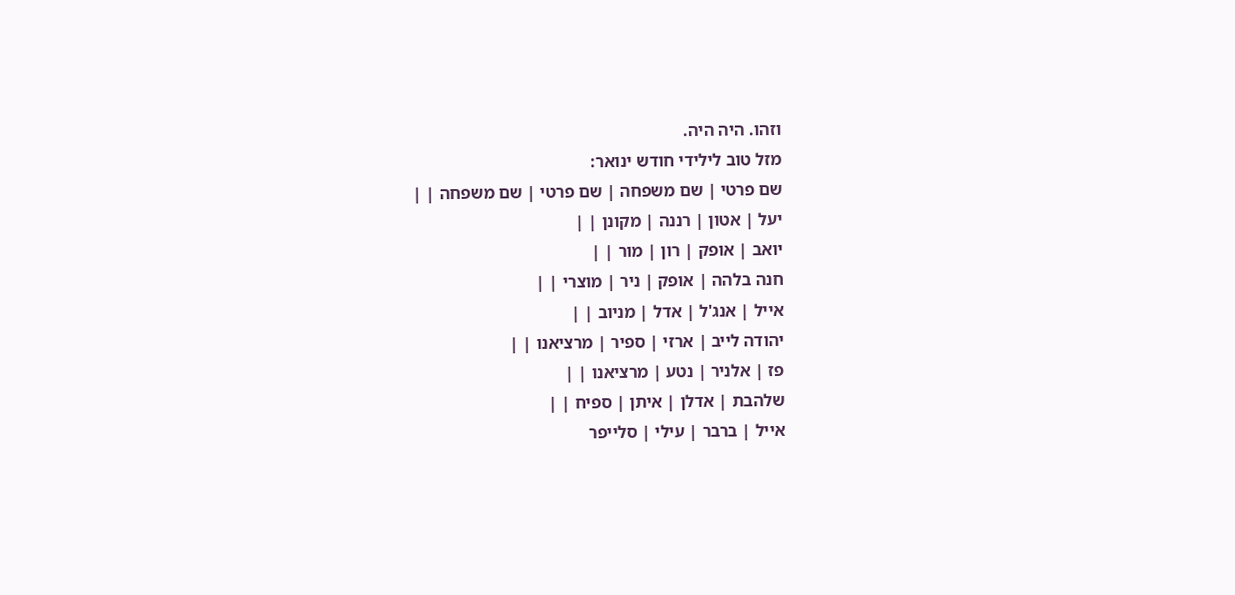וזהו. היה היה.
מזל טוב לילידי חודש ינואר:
שם פרטי | שם משפחה | שם פרטי | שם משפחה | |
יעל | אטון | רננה | מקונן | |
יואב | אופק | רון | מור | |
חנה בלהה | אופק | ניר | מוצרי | |
אייל | אנג'ל | אדל | מניוב | |
יהודה לייב | ארזי | ספיר | מרציאנו | |
פז | אלניר | נטע | מרציאנו | |
שלהבת | אדלן | איתן | ספיח | |
אייל | ברבר | עילי | סלייפר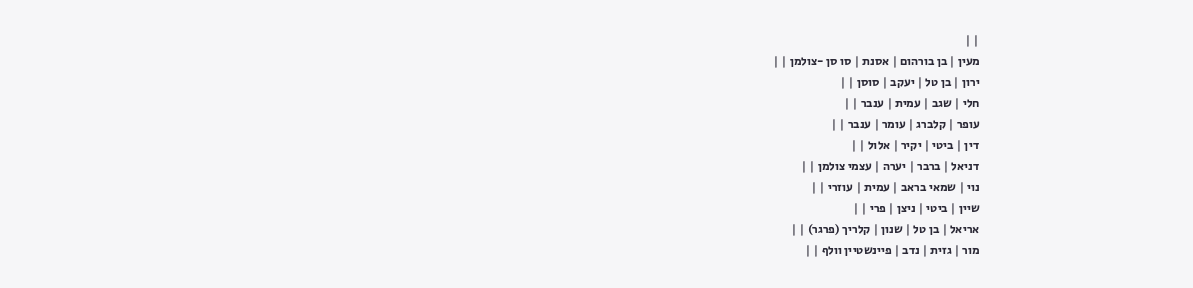| |
מעין | בן בורהום | אסנת | סו סן -צולמן | |
ירון | בן טל | יעקב | סוסן | |
חלי | שגב | עמית | ענבר | |
עופר | קלברג | עומר | ענבר | |
דין | ביטי | יקיר | אלול | |
דניאל | ברבר | יערה | עצמי צולמן | |
נוי | שמאי בראב | עמית | עוזרי | |
שיין | ביטי | ניצן | פרי | |
אריאל | בן טל | שנון | קלריך (פרגר) | |
מור | גזית | נדב | פיינשטיין וולף | |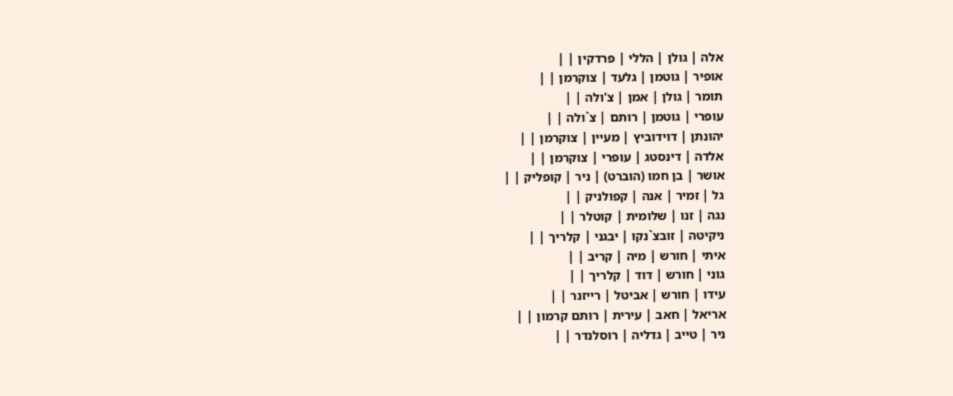אלה | גולן | הללי | פרדקין | |
אופיר | גוטמן | גלעד | צוקרמן | |
תומר | גולן | אמן | צ'ולה | |
עופרי | גוטמן | רותם | צ`ולה | |
יהונתן | דוידוביץ | מעיין | צוקרמן | |
אלדה | דינסטג | עופרי | צוקרמן | |
אושר | בן חמו (הוברט) | ניר | קופליק | |
גל | זמיר | אנה | קפולניק | |
נגה | זנו | שלומית | קוטלר | |
ניקיטה | זובצ`נקו | יבגני | קלריך | |
איתי | חורש | מיה | קריב | |
גוני | חורש | דוד | קלריך | |
עידו | חורש | אביטל | רייזנר | |
אריאל | חאב | עירית | רותם קרמון | |
ניר | טייב | גדליה | רוסלנדר | |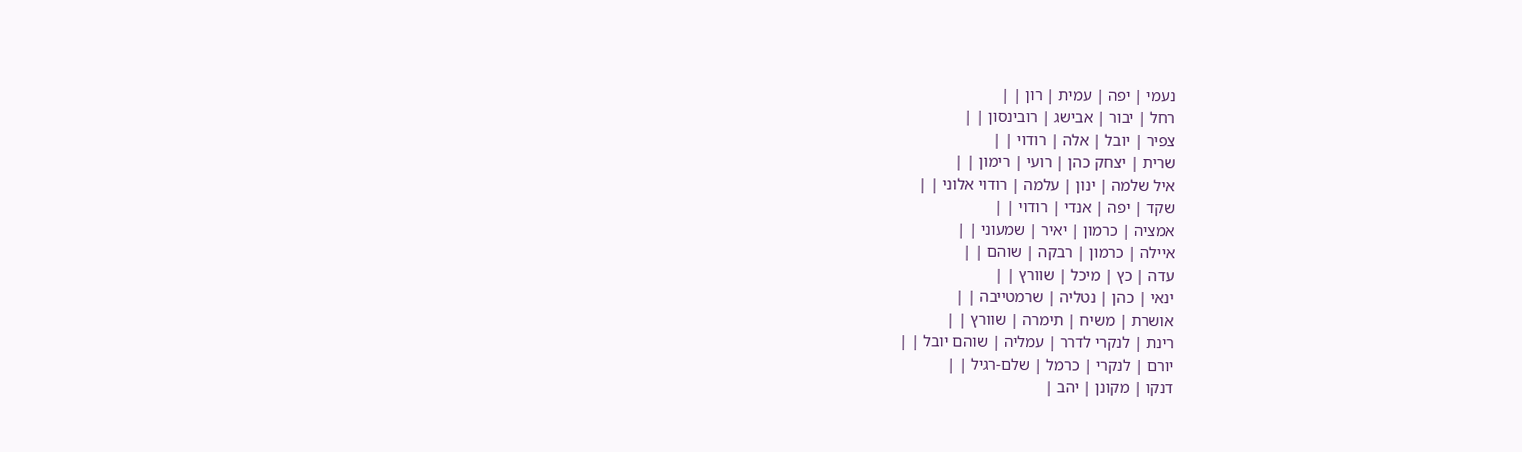נעמי | יפה | עמית | רון | |
רחל | יבור | אבישג | רובינסון | |
צפיר | יובל | אלה | רודוי | |
שרית | יצחק כהן | רועי | רימון | |
איל שלמה | ינון | עלמה | רודוי אלוני | |
שקד | יפה | אנדי | רודוי | |
אמציה | כרמון | יאיר | שמעוני | |
איילה | כרמון | רבקה | שוהם | |
עדה | כץ | מיכל | שוורץ | |
ינאי | כהן | נטליה | שרמטייבה | |
אושרת | משיח | תימרה | שוורץ | |
רינת | לנקרי לדרר | עמליה | שוהם יובל | |
יורם | לנקרי | כרמל | שלם-רגיל | |
דנקו | מקונן | יהב |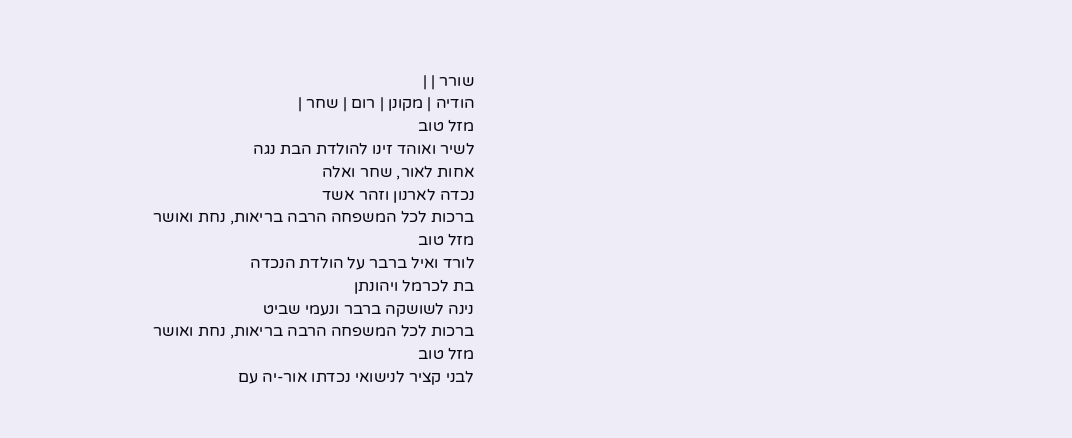שורר | |
הודיה | מקונן | רום | שחר |
מזל טוב
לשיר ואוהד זינו להולדת הבת נגה
אחות לאור, שחר ואלה
נכדה לארנון וזהר אשד
ברכות לכל המשפחה הרבה בריאות, נחת ואושר
מזל טוב
לורד ואיל ברבר על הולדת הנכדה
בת לכרמל ויהונתן
נינה לשושקה ברבר ונעמי שביט
ברכות לכל המשפחה הרבה בריאות, נחת ואושר
מזל טוב
לבני קציר לנישואי נכדתו אור-יה עם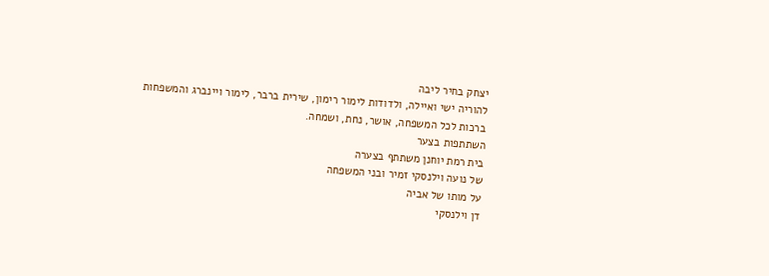יצחק בחיר ליבה
להוריה ישי ואיילה, ולדודות לימור רימון, שירית ברבר, לימור ויינברג והמשפחות
ברכות לכל המשפחה, אושר, נחת, ושמחה.
השתתפות בצער
בית רמת יוחנן משתתף בצערה
של נועה וילנסקי זמיר ובני המשפחה
על מותו של אביה
דן וילנסקי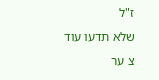ז"ל
שלא תדעו עוד צ ער